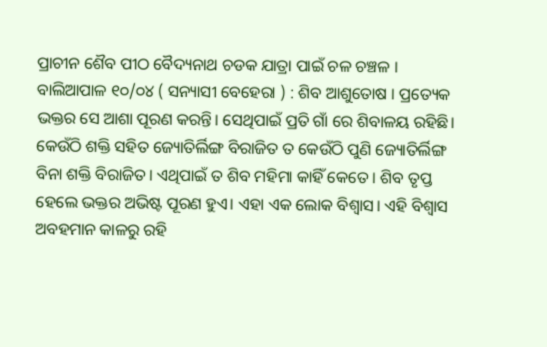ପ୍ରାଚୀନ ଶୈବ ପୀଠ ବୈଦ୍ୟନାଥ ଚଡକ ଯାତ୍ରା ପାଇଁ ଚଳ ଚଞ୍ଚଳ ।
ବାଲିଆପାଳ ୧୦/୦୪ ( ସନ୍ୟାସୀ ବେହେରା ) : ଶିବ ଆଶୁତୋଷ । ପ୍ରତ୍ୟେକ ଭକ୍ତର ସେ ଆଶା ପୂରଣ କରନ୍ତି। ସେଥିପାଇଁ ପ୍ରତି ଗାଁ ରେ ଶିବାଳୟ ରହିଛି। କେଉଁଠି ଶକ୍ତି ସହିତ ଜ୍ୟୋତିର୍ଲିଙ୍ଗ ବିରାଜିତ ତ କେଉଁଠି ପୁଣି ଜ୍ୟୋତିର୍ଲିଙ୍ଗ ବିନା ଶକ୍ତି ବିରାଜିତ। ଏଥିପାଇଁ ତ ଶିବ ମହିମା କାହିଁ କେତେ। ଶିବ ତୃପ୍ତ ହେଲେ ଭକ୍ତର ଅଭିଷ୍ଟ ପୂରଣ ହୁଏ। ଏହା ଏକ ଲୋକ ବିଶ୍ୱାସ। ଏହି ବିଶ୍ୱାସ ଅବହମାନ କାଳରୁ ରହି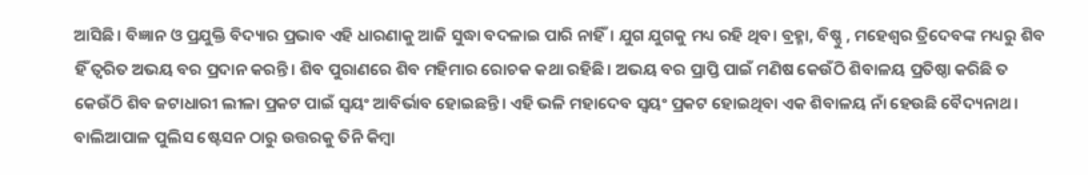ଆସିଛି। ବିଜ୍ଞାନ ଓ ପ୍ରଯୁକ୍ତି ବିଦ୍ୟାର ପ୍ରଭାବ ଏହି ଧାରଣାକୁ ଆଜି ସୁଦ୍ଧା ବଦଳାଇ ପାରି ନାହିଁ। ଯୁଗ ଯୁଗକୁ ମଧ୍ୟ ରହି ଥିବ। ବ୍ରହ୍ମା, ବିଷ୍ଣୁ , ମହେଶ୍ୱର ତ୍ରିଦେବଙ୍କ ମଧ୍ୟରୁ ଶିବ ହିଁ ତ୍ୱରିତ ଅଭୟ ବର ପ୍ରଦାନ କରନ୍ତି। ଶିବ ପୁରାଣରେ ଶିବ ମହିମାର ରୋଚକ କଥା ରହିଛି। ଅଭୟ ବର ପ୍ରାପ୍ତି ପାଇଁ ମଣିଷ କେଉଁଠି ଶିବାଳୟ ପ୍ରତିଷ୍ଠା କରିଛି ତ କେଉଁଠି ଶିବ ଜଟାଧାରୀ ଲୀଳା ପ୍ରକଟ ପାଇଁ ସ୍ୱୟଂ ଆବିର୍ଭାବ ହୋଇଛନ୍ତି। ଏହି ଭଳି ମହାଦେବ ସ୍ୱୟଂ ପ୍ରକଟ ହୋଇଥିବା ଏକ ଶିବାଳୟ ନାଁ ହେଉଛି ବୈଦ୍ୟନାଥ। ବାଲିଆପାଳ ପୁଲିସ ଷ୍ଟେସନ ଠାରୁ ଉତ୍ତରକୁ ତିନି କିମ୍ବା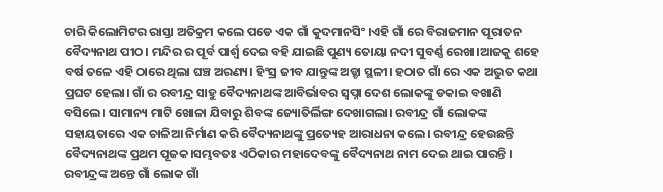ଚାରି କିଲୋମିଟର ରାସ୍ତା ଅତିକ୍ରମ କଲେ ପଡେ ଏକ ଗାଁ କୁଦମାନସିଂ ।ଏହି ଗାଁ ରେ ବିରାଜମାନ ପୂରାତନ ବୈଦ୍ୟନାଥ ପୀଠ। ମନ୍ଦିର ର ପୂର୍ବ ପାର୍ଶ୍ୱ ଦେଇ ବହି ଯାଇଛି ପୁଣ୍ୟ ତୋୟା ନଦୀ ସୁବର୍ଣ୍ଣ ରେଖା।ଆଜକୁ ଶହେ ବର୍ଷ ତଳେ ଏହି ଠାରେ ଥିଲା ଘଞ୍ଚ ଅରଣ୍ୟ। ହିଂସ୍ର ଜୀବ ଯାନ୍ତୁଙ୍କ ଅଡ୍ଡା ସ୍ଥଳୀ। ହଠାତ ଗାଁ ରେ ଏକ ଅଦ୍ଭୁତ କଥା ପ୍ରଘଟ ହେଲା। ଗାଁ ର ରବୀନ୍ଦ୍ର ସାହୁ ବୈଦ୍ୟନାଥଙ୍କ ଆବିର୍ଭାବର ସ୍ୱପ୍ନା ଦେଶ ଲୋକଙ୍କୁ ଡକାଇ ବଖାଣି ବସିଲେ। ସାମାନ୍ୟ ମାଟି ଖୋଳା ଯିବାରୁ ଶିବଙ୍କ ଜ୍ୟୋତିର୍ଲିଙ୍ଗ ଦେଖାଗଲା। ରବୀନ୍ଦ୍ର ଗାଁ ଲୋକଙ୍କ ସହାୟତାରେ ଏକ ଚାଳିଆ ନିର୍ମାଣ କରି ବୈଦ୍ୟନାଥଙ୍କୁ ପ୍ରତ୍ୟେହ ଆରାଧନା କଲେ। ରବୀନ୍ଦ୍ର ହେଉଛନ୍ତି ବୈଦ୍ୟନାଥଙ୍କ ପ୍ରଥମ ପୂଜକ।ସମ୍ଭବତଃ ଏଠିକାର ମହାଦେବଙ୍କୁ ବୈଦ୍ୟନାଥ ନାମ ଦେଇ ଥାଇ ପାରନ୍ତି । ରବୀନ୍ଦ୍ରଙ୍କ ଅନ୍ତେ ଗାଁ ଲୋକ ଗାଁ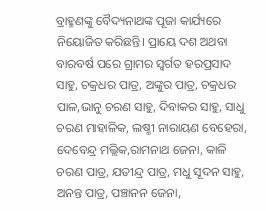ବ୍ରାହ୍ମଣଙ୍କୁ ବୈଦ୍ୟନାଥଙ୍କ ପୂଜା କାର୍ଯ୍ୟରେ ନିୟୋଜିତ କରିଛନ୍ତି। ପ୍ରାୟେ ଦଶ ଅଥବା ବାରବର୍ଷ ପରେ ଗ୍ରାମର ସ୍ବର୍ଗତ ହରପ୍ରସାଦ ସାହୁ, ଚକ୍ରଧର ପାତ୍ର, ଅଙ୍କୁର ପାତ୍ର, ଚକ୍ରଧର ପାଳ,ଭାନୁ ଚରଣ ସାହୁ, ଦିବାକର ସାହୁ, ସାଧୁ ଚରଣ ମାହାଳିକ, ଲଷ୍ମୀ ନାରାୟଣ ବେହେରା, ଦେବେନ୍ଦ୍ର ମଲ୍ଲିକ,ରାମନାଥ ଜେନା, କାଳି ଚରଣ ପାତ୍ର, ଯତୀନ୍ଦ୍ର ପାତ୍ର, ମଧୁ ସୂଦନ ସାହୁ, ଅନନ୍ତ ପାତ୍ର, ପଞ୍ଚାନନ ଜେନା,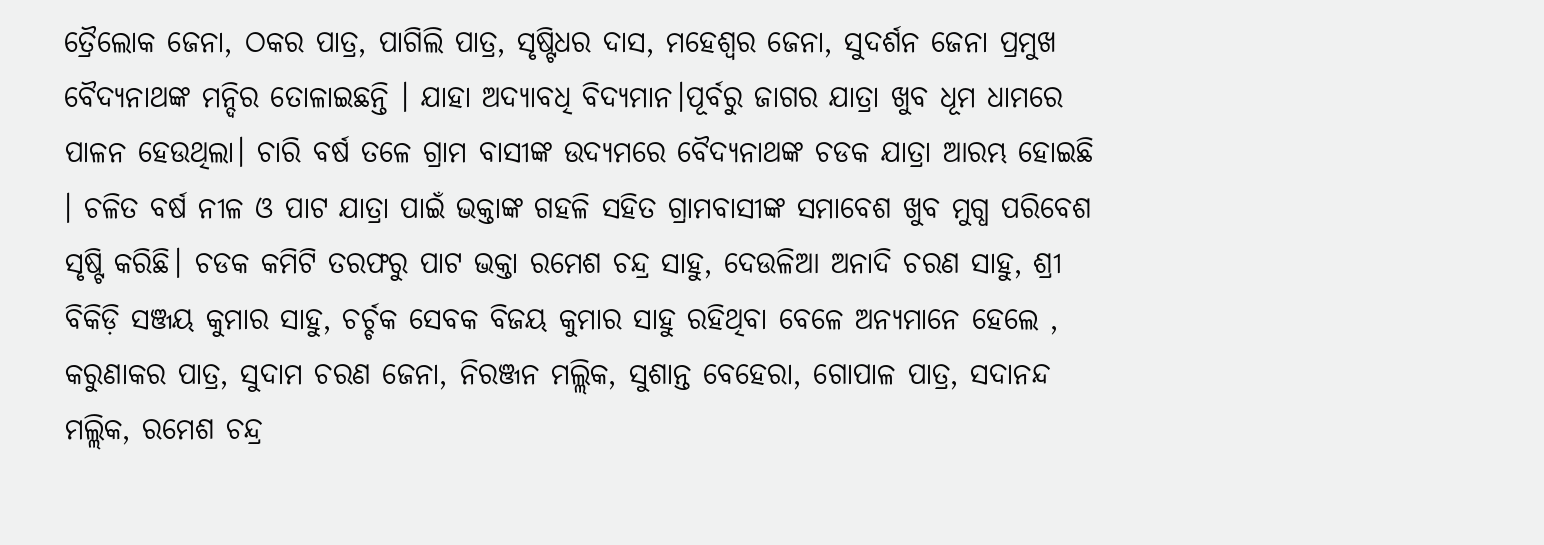ତ୍ରୈଲୋକ ଜେନା, ଠକର ପାତ୍ର, ପାଗିଲି ପାତ୍ର, ସୃଷ୍ଟିଧର ଦାସ, ମହେଶ୍ୱର ଜେନା, ସୁଦର୍ଶନ ଜେନା ପ୍ରମୁଖ ବୈଦ୍ୟନାଥଙ୍କ ମନ୍ଦିର ତୋଳାଇଛନ୍ତି । ଯାହା ଅଦ୍ୟାବଧି ବିଦ୍ୟମାନ।ପୂର୍ବରୁ ଜାଗର ଯାତ୍ରା ଖୁବ ଧୂମ ଧାମରେ ପାଳନ ହେଉଥିଲା। ଚାରି ବର୍ଷ ତଳେ ଗ୍ରାମ ବାସୀଙ୍କ ଉଦ୍ୟମରେ ବୈଦ୍ୟନାଥଙ୍କ ଚଡକ ଯାତ୍ରା ଆରମ୍ଭ ହୋଇଛି । ଚଳିତ ବର୍ଷ ନୀଳ ଓ ପାଟ ଯାତ୍ରା ପାଇଁ ଭକ୍ତାଙ୍କ ଗହଳି ସହିତ ଗ୍ରାମବାସୀଙ୍କ ସମାବେଶ ଖୁବ ମୁଗ୍ଧ ପରିବେଶ ସୃଷ୍ଟି କରିଛି। ଚଡକ କମିଟି ତରଫରୁ ପାଟ ଭକ୍ତା ରମେଶ ଚନ୍ଦ୍ର ସାହୁ, ଦେଉଳିଆ ଅନାଦି ଚରଣ ସାହୁ, ଶ୍ରୀ ବିକିଡ଼ି ସଞ୍ଜୟ କୁମାର ସାହୁ, ଚର୍ଚ୍ଚକ ସେବକ ବିଜୟ କୁମାର ସାହୁ ରହିଥିବା ବେଳେ ଅନ୍ୟମାନେ ହେଲେ , କରୁଣାକର ପାତ୍ର, ସୁଦାମ ଚରଣ ଜେନା, ନିରଞ୍ଜନ ମଲ୍ଲିକ, ସୁଶାନ୍ତ ବେହେରା, ଗୋପାଳ ପାତ୍ର, ସଦାନନ୍ଦ ମଲ୍ଲିକ, ରମେଶ ଚନ୍ଦ୍ର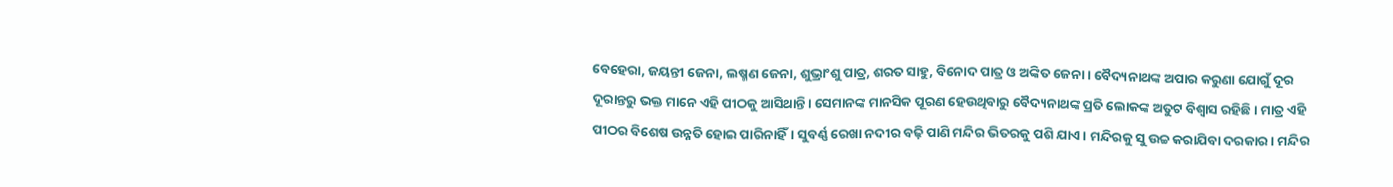ବେହେରା, ଜୟନ୍ତୀ ଜେନା, ଲଷ୍ମଣ ଜେନା, ଶୁଭ୍ରାଂଶୁ ପାତ୍ର, ଶରତ ସାହୁ, ବିନୋଦ ପାତ୍ର ଓ ଅଙ୍କିତ ଜେନା । ବୈଦ୍ୟନାଥଙ୍କ ଅପାର କରୁଣା ଯୋଗୁଁ ଦୂର ଦୂରାନ୍ତରୁ ଭକ୍ତ ମାନେ ଏହି ପୀଠକୁ ଆସିଥାନ୍ତି। ସେମାନଙ୍କ ମାନସିକ ପୂରଣ ହେଉଥିବାରୁ ବୈଦ୍ୟନାଥଙ୍କ ପ୍ରତି ଲୋକଙ୍କ ଅତୁଟ ବିଶ୍ୱାସ ରହିଛି। ମାତ୍ର ଏହି ପୀଠର ବିଶେଷ ଉନ୍ନତି ହୋଇ ପାରିନାହିଁ। ସୁବର୍ଣ୍ଣ ରେଖା ନଦୀର ବଢ଼ି ପାଣି ମନ୍ଦିର ଭିତରକୁ ପଶି ଯାଏ। ମନ୍ଦିରକୁ ସୁ ଉଚ୍ଚ କରାଯିବା ଦରକାର। ମନ୍ଦିର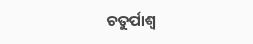ଚତୁର୍ପାଶ୍ୱ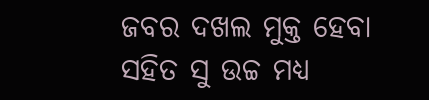ଜବର ଦଖଲ ମୁକ୍ତ ହେବା ସହିତ ସୁ ଉଚ୍ଚ ମଧ୍ୟ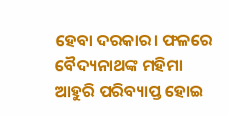ହେବା ଦରକାର। ଫଳରେ ବୈଦ୍ୟନାଥଙ୍କ ମହିମା ଆହୁରି ପରିବ୍ୟାପ୍ତ ହୋଇ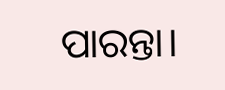ପାରନ୍ତା।